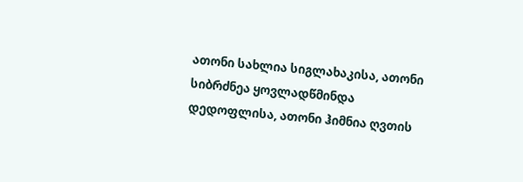ათონი სახლია სიგლახაკისა, ათონი სიბრძნეა ყოვლადწმინდა დედოფლისა, ათონი ჰიმნია ღვთის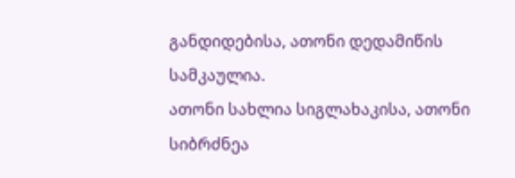განდიდებისა, ათონი დედამიწის სამკაულია.
ათონი სახლია სიგლახაკისა, ათონი სიბრძნეა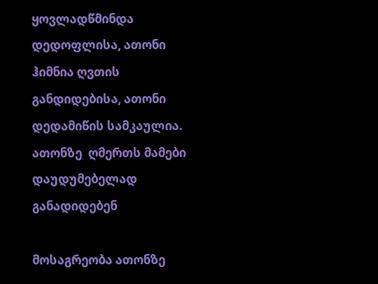ყოვლადწმინდა დედოფლისა, ათონი ჰიმნია ღვთის განდიდებისა, ათონი დედამიწის სამკაულია.
ათონზე  ღმერთს მამები დაუდუმებელად განადიდებენ

მოსაგრეობა ათონზე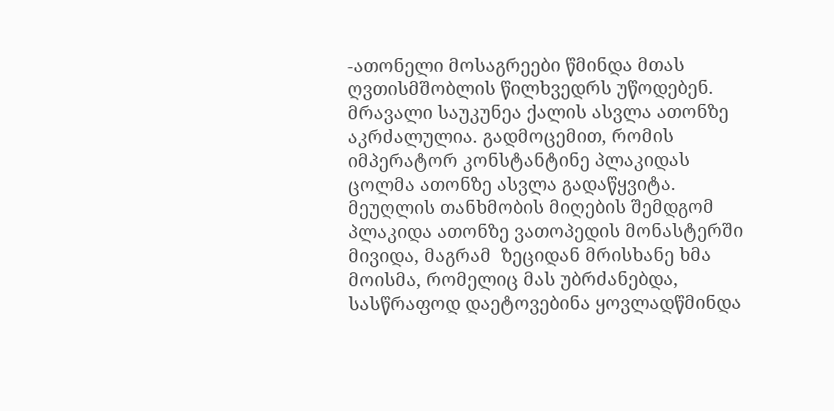-ათონელი მოსაგრეები წმინდა მთას ღვთისმშობლის წილხვედრს უწოდებენ. მრავალი საუკუნეა ქალის ასვლა ათონზე აკრძალულია. გადმოცემით, რომის იმპერატორ კონსტანტინე პლაკიდას ცოლმა ათონზე ასვლა გადაწყვიტა. მეუღლის თანხმობის მიღების შემდგომ პლაკიდა ათონზე ვათოპედის მონასტერში მივიდა, მაგრამ  ზეციდან მრისხანე ხმა მოისმა, რომელიც მას უბრძანებდა, სასწრაფოდ დაეტოვებინა ყოვლადწმინდა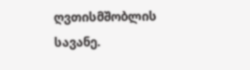ღვთისმშობლის სავანე.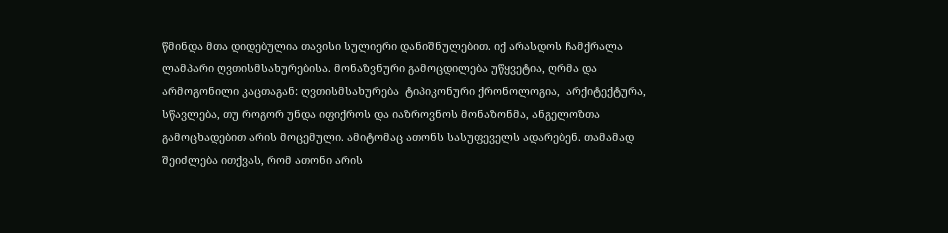წმინდა მთა დიდებულია თავისი სულიერი დანიშნულებით. იქ არასდოს ჩამქრალა ლამპარი ღვთისმსახურებისა. მონაზვნური გამოცდილება უწყვეტია, ღრმა და არმოგონილი კაცთაგან: ღვთისმსახურება  ტიპიკონური ქრონოლოგია,  არქიტექტურა, სწავლება, თუ როგორ უნდა იფიქროს და იაზროვნოს მონაზონმა, ანგელოზთა გამოცხადებით არის მოცემული. ამიტომაც ათონს სასუფეველს ადარებენ. თამამად შეიძლება ითქვას, რომ ათონი არის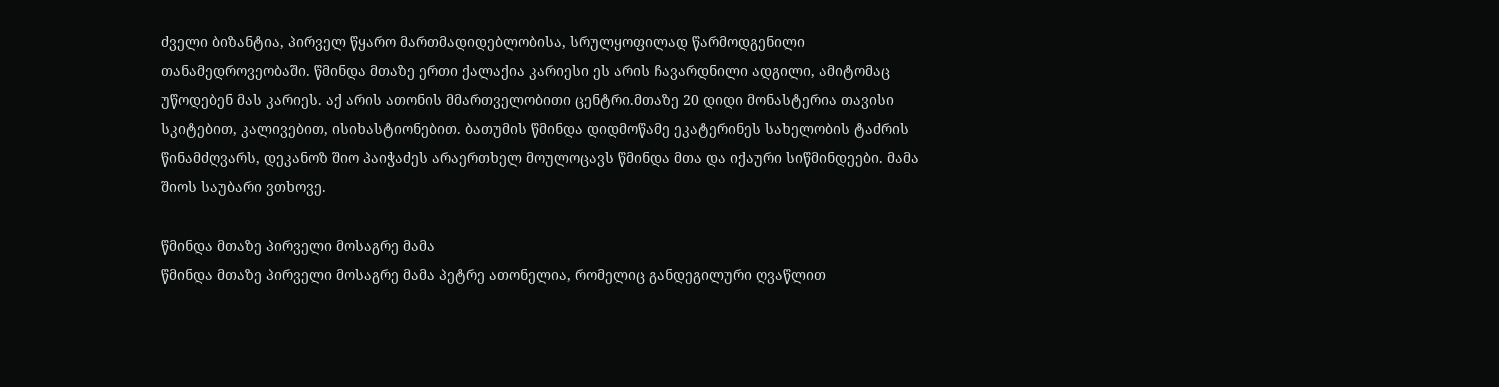ძველი ბიზანტია, პირველ წყარო მართმადიდებლობისა, სრულყოფილად წარმოდგენილი თანამედროვეობაში. წმინდა მთაზე ერთი ქალაქია კარიესი ეს არის ჩავარდნილი ადგილი, ამიტომაც უწოდებენ მას კარიეს. აქ არის ათონის მმართველობითი ცენტრი.მთაზე 20 დიდი მონასტერია თავისი სკიტებით, კალივებით, ისიხასტიონებით. ბათუმის წმინდა დიდმოწამე ეკატერინეს სახელობის ტაძრის წინამძღვარს, დეკანოზ შიო პაიჭაძეს არაერთხელ მოულოცავს წმინდა მთა და იქაური სიწმინდეები. მამა შიოს საუბარი ვთხოვე.

წმინდა მთაზე პირველი მოსაგრე მამა
წმინდა მთაზე პირველი მოსაგრე მამა პეტრე ათონელია, რომელიც განდეგილური ღვაწლით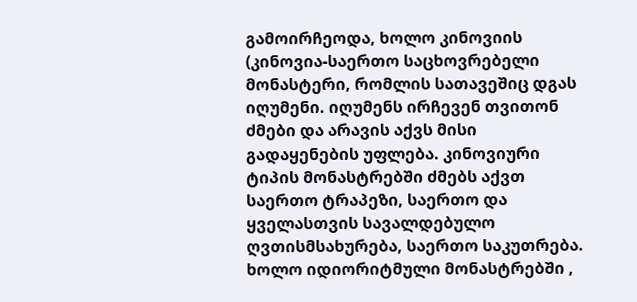გამოირჩეოდა, ხოლო კინოვიის (კინოვია-საერთო საცხოვრებელი მონასტერი, რომლის სათავეშიც დგას იღუმენი. იღუმენს ირჩევენ თვითონ ძმები და არავის აქვს მისი გადაყენების უფლება. კინოვიური ტიპის მონასტრებში ძმებს აქვთ საერთო ტრაპეზი, საერთო და  ყველასთვის სავალდებულო ღვთისმსახურება, საერთო საკუთრება. ხოლო იდიორიტმული მონასტრებში ,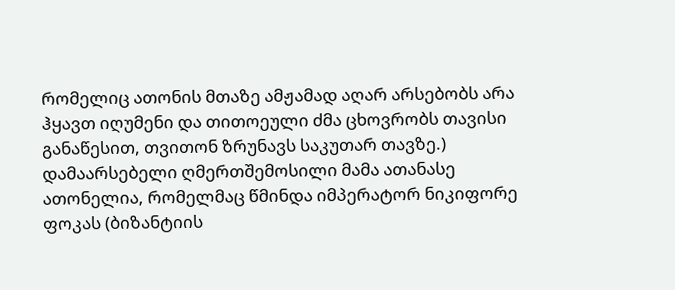რომელიც ათონის მთაზე ამჟამად აღარ არსებობს არა ჰყავთ იღუმენი და თითოეული ძმა ცხოვრობს თავისი განაწესით, თვითონ ზრუნავს საკუთარ თავზე.) დამაარსებელი ღმერთშემოსილი მამა ათანასე ათონელია, რომელმაც წმინდა იმპერატორ ნიკიფორე ფოკას (ბიზანტიის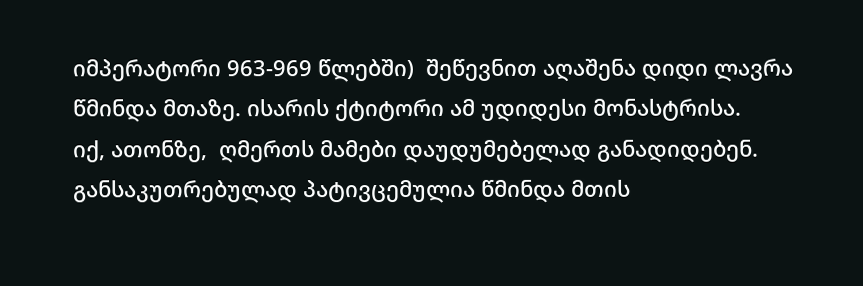იმპერატორი 963-969 წლებში)  შეწევნით აღაშენა დიდი ლავრა წმინდა მთაზე. ისარის ქტიტორი ამ უდიდესი მონასტრისა.
იქ, ათონზე,  ღმერთს მამები დაუდუმებელად განადიდებენ.  განსაკუთრებულად პატივცემულია წმინდა მთის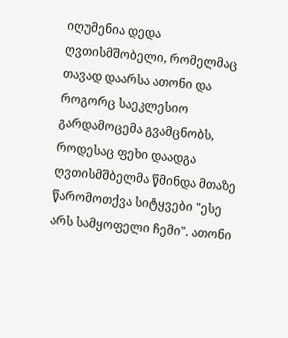იღუმენია დედა ღვთისმშობელი, რომელმაც თავად დაარსა ათონი და როგორც საეკლესიო გარდამოცემა გვამცნობს, როდესაც ფეხი დაადგა ღვთისმშბელმა წმინდა მთაზე წარომოთქვა სიტყვები "ესე არს სამყოფელი ჩემი". ათონი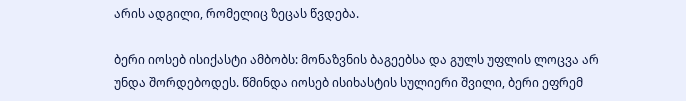არის ადგილი, რომელიც ზეცას წვდება.

ბერი იოსებ ისიქასტი ამბობს: მონაზვნის ბაგეებსა და გულს უფლის ლოცვა არ უნდა შორდებოდეს. წმინდა იოსებ ისიხასტის სულიერი შვილი, ბერი ეფრემ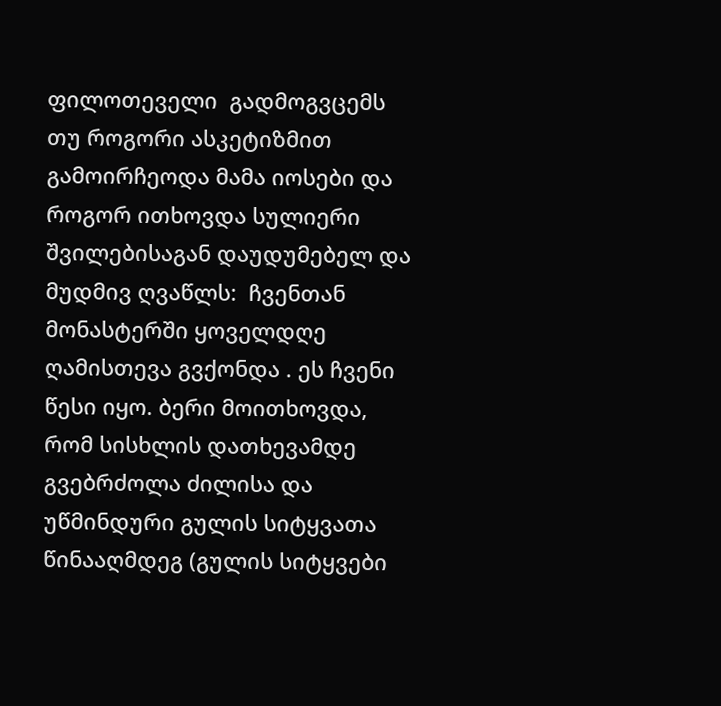ფილოთეველი  გადმოგვცემს თუ როგორი ასკეტიზმით გამოირჩეოდა მამა იოსები და  როგორ ითხოვდა სულიერი შვილებისაგან დაუდუმებელ და მუდმივ ღვაწლს:  ჩვენთან მონასტერში ყოველდღე ღამისთევა გვქონდა . ეს ჩვენი წესი იყო. ბერი მოითხოვდა, რომ სისხლის დათხევამდე გვებრძოლა ძილისა და უწმინდური გულის სიტყვათა წინააღმდეგ (გულის სიტყვები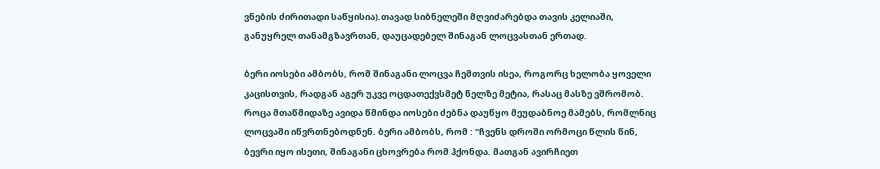ვნების ძირითადი საწყისია).თავად სიბნელეში მღვიძარებდა თავის კელიაში, განუყრელ თანამგზავრთან, დაუცადებელ შინაგან ლოცვასთან ერთად.

ბერი იოსები ამბობს, რომ შინაგანი ლოცვა ჩემთვის ისეა, როგორც ხელობა ყოველი კაცისთვის, რადგან აგერ უკვე ოცდათექვსმეტ წელზე მეტია, რასაც მასზე ვშრომობ. როცა მთაწმიდაზე ავიდა წმინდა იოსები ძებნა დაუწყო მეუდაბნოე მამებს, რომლნიც ლოცვაში იწვრთნებოდნენ. ბერი ამბობს, რომ : "ჩვენს დროში ორმოცი წლის წინ, ბევრი იყო ისეთი, შინაგანი ცხოვრება რომ ჰქონდა. მათგან ავირჩიეთ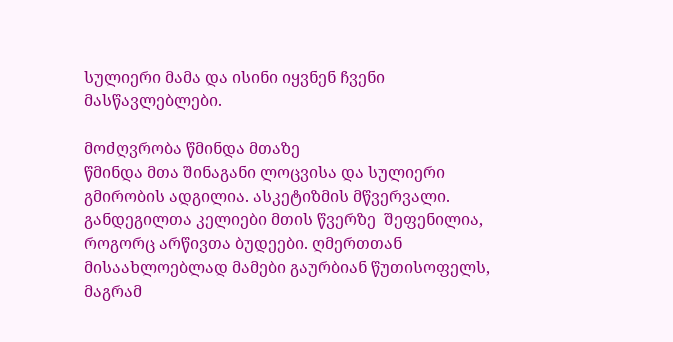სულიერი მამა და ისინი იყვნენ ჩვენი მასწავლებლები.

მოძღვრობა წმინდა მთაზე
წმინდა მთა შინაგანი ლოცვისა და სულიერი გმირობის ადგილია. ასკეტიზმის მწვერვალი. განდეგილთა კელიები მთის წვერზე  შეფენილია, როგორც არწივთა ბუდეები. ღმერთთან მისაახლოებლად მამები გაურბიან წუთისოფელს, მაგრამ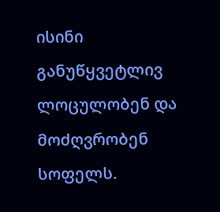ისინი განუწყვეტლივ ლოცულობენ და მოძღვრობენ  სოფელს.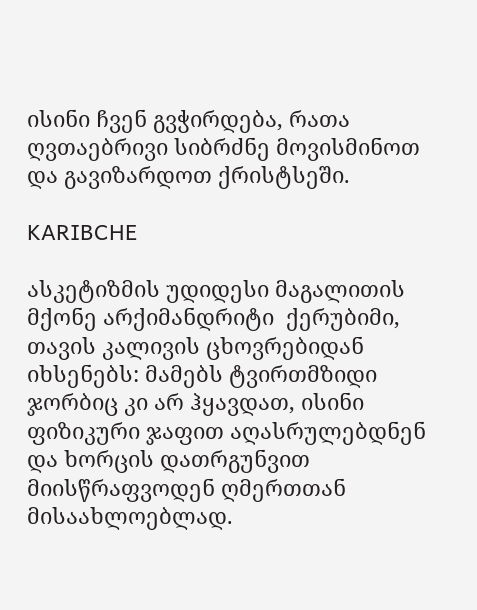ისინი ჩვენ გვჭირდება, რათა ღვთაებრივი სიბრძნე მოვისმინოთ და გავიზარდოთ ქრისტსეში.

KARIBCHE

ასკეტიზმის უდიდესი მაგალითის მქონე არქიმანდრიტი  ქერუბიმი,  თავის კალივის ცხოვრებიდან იხსენებს: მამებს ტვირთმზიდი ჯორბიც კი არ ჰყავდათ, ისინი ფიზიკური ჯაფით აღასრულებდნენ  და ხორცის დათრგუნვით მიისწრაფვოდენ ღმერთთან მისაახლოებლად.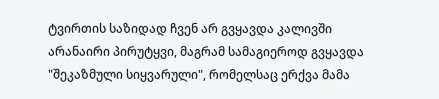ტვირთის საზიდად ჩვენ არ გვყავდა კალივში არანაირი პირუტყვი, მაგრამ სამაგიეროდ გვყავდა "შეკაზმული სიყვარული", რომელსაც ერქვა მამა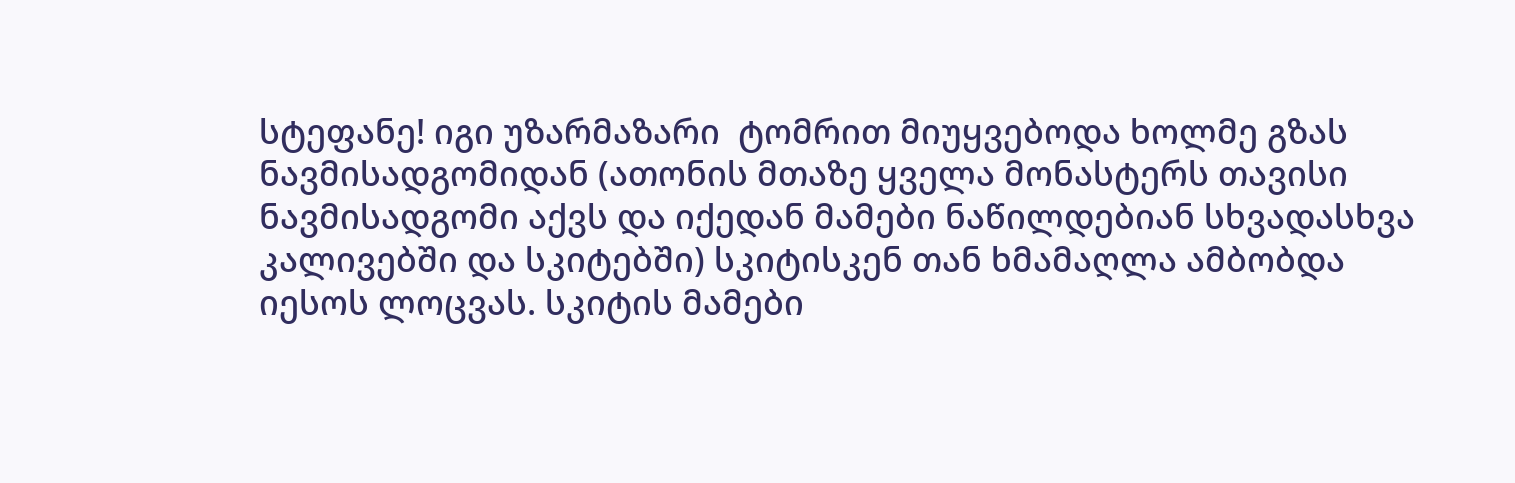სტეფანე! იგი უზარმაზარი  ტომრით მიუყვებოდა ხოლმე გზას ნავმისადგომიდან (ათონის მთაზე ყველა მონასტერს თავისი ნავმისადგომი აქვს და იქედან მამები ნაწილდებიან სხვადასხვა კალივებში და სკიტებში) სკიტისკენ თან ხმამაღლა ამბობდა იესოს ლოცვას. სკიტის მამები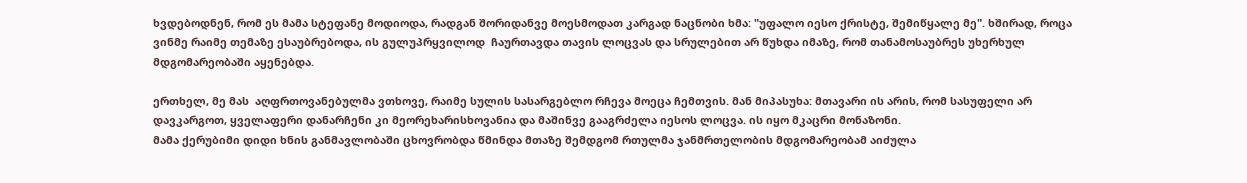ხვდებოდნენ, რომ ეს მამა სტეფანე მოდიოდა, რადგან შორიდანვე მოესმოდათ კარგად ნაცნობი ხმა: "უფალო იესო ქრისტე, შემიწყალე მე". ხშირად, როცა ვინმე რაიმე თემაზე ესაუბრებოდა, ის გულუპრყვილოდ  ჩაურთავდა თავის ლოცვას და სრულებით არ წუხდა იმაზე, რომ თანამოსაუბრეს უხერხულ მდგომარეობაში აყენებდა.

ერთხელ, მე მას  აღფრთოვანებულმა ვთხოვე, რაიმე სულის სასარგებლო რჩევა მოეცა ჩემთვის. მან მიპასუხა: მთავარი ის არის, რომ სასუფელი არ დავკარგოთ, ყველაფერი დანარჩენი კი მეორეხარისხოვანია და მაშინვე გააგრძელა იესოს ლოცვა. ის იყო მკაცრი მონაზონი.
მამა ქერუბიმი დიდი ხნის განმავლობაში ცხოვრობდა წმინდა მთაზე შემდგომ რთულმა ჯანმრთელობის მდგომარეობამ აიძულა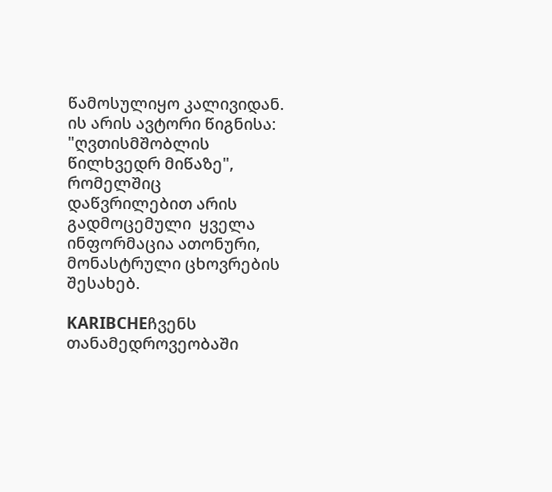წამოსულიყო კალივიდან. ის არის ავტორი წიგნისა: "ღვთისმშობლის წილხვედრ მიწაზე", რომელშიც დაწვრილებით არის გადმოცემული  ყველა ინფორმაცია ათონური,  მონასტრული ცხოვრების შესახებ.

KARIBCHEჩვენს  თანამედროვეობაში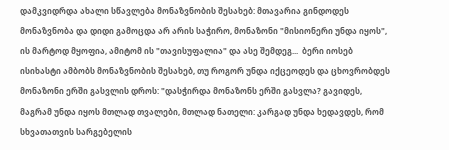დამკვიდრდა ახალი სწავლება მონაზვნობის შესახებ: მთავარია გინდოდეს  მონაზვნობა და დიდი გამოცდა არ არის საჭირო, მონაზონი "მისიონერი უნდა იყოს", ის მარტოდ მყოფია, ამიტომ ის "თავისუფალია" და ასე შემდეგ...  ბერი იოსებ ისიხასტი ამბობს მონაზვნობის შესახებ, თუ როგორ უნდა იქცეოდეს და ცხოვრობდეს მონაზონი ერში გასვლის დროს: "დასჭირდა მონაზონს ერში გასვლა? გავიდეს, მაგრამ უნდა იყოს მთლად თვალები, მთლად ნათელი: კარგად უნდა ხედავდეს, რომ სხვათათვის სარგებელის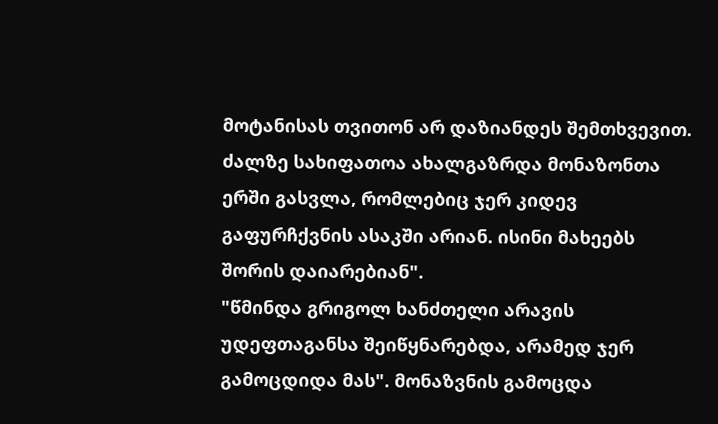მოტანისას თვითონ არ დაზიანდეს შემთხვევით. ძალზე სახიფათოა ახალგაზრდა მონაზონთა ერში გასვლა, რომლებიც ჯერ კიდევ გაფურჩქვნის ასაკში არიან. ისინი მახეებს შორის დაიარებიან".
"წმინდა გრიგოლ ხანძთელი არავის უდეფთაგანსა შეიწყნარებდა, არამედ ჯერ გამოცდიდა მას". მონაზვნის გამოცდა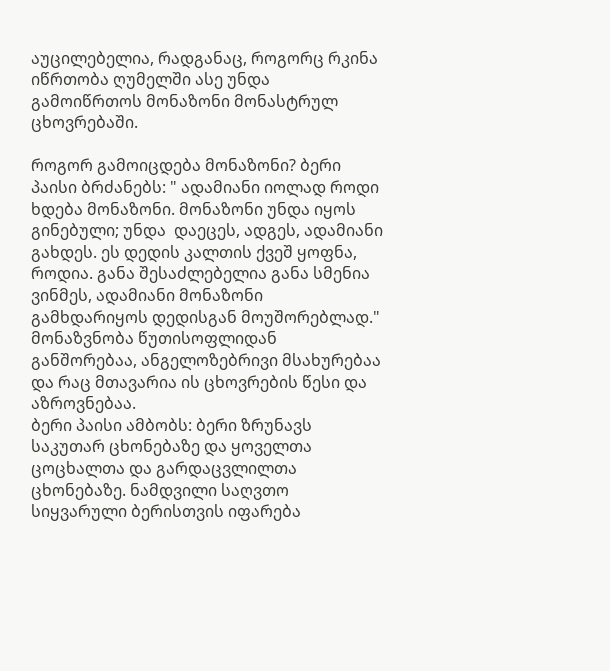აუცილებელია, რადგანაც, როგორც რკინა იწრთობა ღუმელში ასე უნდა გამოიწრთოს მონაზონი მონასტრულ ცხოვრებაში.

როგორ გამოიცდება მონაზონი? ბერი პაისი ბრძანებს: " ადამიანი იოლად როდი ხდება მონაზონი. მონაზონი უნდა იყოს გინებული; უნდა  დაეცეს, ადგეს, ადამიანი გახდეს. ეს დედის კალთის ქვეშ ყოფნა, როდია. განა შესაძლებელია განა სმენია ვინმეს, ადამიანი მონაზონი გამხდარიყოს დედისგან მოუშორებლად." მონაზვნობა წუთისოფლიდან განშორებაა, ანგელოზებრივი მსახურებაა და რაც მთავარია ის ცხოვრების წესი და აზროვნებაა.
ბერი პაისი ამბობს: ბერი ზრუნავს საკუთარ ცხონებაზე და ყოველთა ცოცხალთა და გარდაცვლილთა ცხონებაზე. ნამდვილი საღვთო სიყვარული ბერისთვის იფარება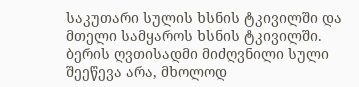საკუთარი სულის ხსნის ტკივილში და მთელი სამყაროს ხსნის ტკივილში. ბერის ღვთისადმი მიძღვნილი სული შეეწევა არა, მხოლოდ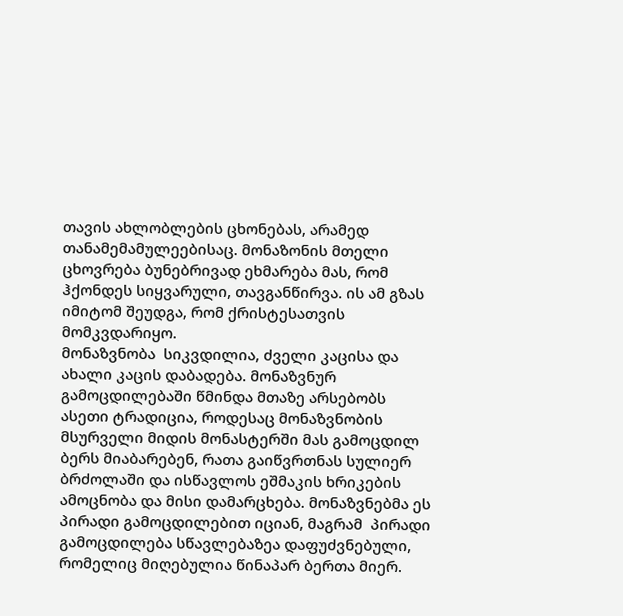თავის ახლობლების ცხონებას, არამედ თანამემამულეებისაც. მონაზონის მთელი ცხოვრება ბუნებრივად ეხმარება მას, რომ ჰქონდეს სიყვარული, თავგანწირვა. ის ამ გზას იმიტომ შეუდგა, რომ ქრისტესათვის მომკვდარიყო.
მონაზვნობა  სიკვდილია, ძველი კაცისა და ახალი კაცის დაბადება. მონაზვნურ გამოცდილებაში წმინდა მთაზე არსებობს ასეთი ტრადიცია, როდესაც მონაზვნობის მსურველი მიდის მონასტერში მას გამოცდილ ბერს მიაბარებენ, რათა გაიწვრთნას სულიერ ბრძოლაში და ისწავლოს ეშმაკის ხრიკების ამოცნობა და მისი დამარცხება. მონაზვნებმა ეს პირადი გამოცდილებით იციან, მაგრამ  პირადი გამოცდილება სწავლებაზეა დაფუძვნებული, რომელიც მიღებულია წინაპარ ბერთა მიერ.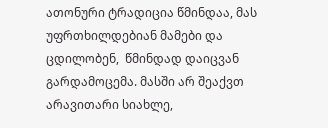ათონური ტრადიცია წმინდაა, მას უფრთხილდებიან მამები და ცდილობენ,  წმინდად დაიცვან გარდამოცემა. მასში არ შეაქვთ არავითარი სიახლე,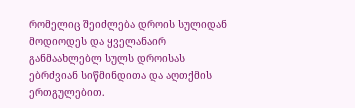რომელიც შეიძლება დროის სულიდან მოდიოდეს და ყველანაირ განმაახლებლ სულს დროისას ებრძვიან სიწმინდითა და აღთქმის ერთგულებით.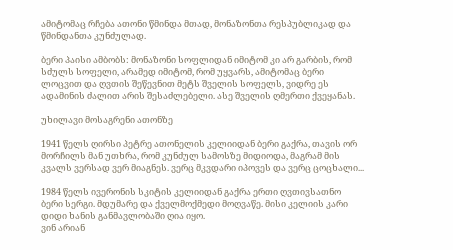ამიტომაც რჩება ათონი წმინდა მთად, მონაზონთა რესპუბლიკად და წმინდანთა კუნძულად.

ბერი პაისი ამბობს: მონაზონი სოფლიდან იმიტომ კი არ გარბის, რომ სძულს სოფელი, არამედ იმიტომ, რომ უყვარს, ამიტომაც ბერი ლოცვით და ღვთის შეწევნით მეტს შველის სოფელს, ვიდრე ეს ადამინის ძალით არის შესაძლებელი. ასე შველის ღმერთი ქვეყანას.

უხილავი მოსაგრენი ათონზე

1941 წელს ღირსი პეტრე ათონელის კელიიდან ბერი გაქრა, თავის ორ მორჩილს მან უთხრა, რომ კუნძულ სამოსზე მიდიოდა, მაგრამ მის კვალს ვერსად ვერ მიაგნეს. ვერც მკვდარი იპოვეს და ვერც ცოცხალი...

1984 წელს ივერონის სკიტის კელიიდან გაქრა ერთი ღვთივსათნო  ბერი სერგი. მდუმარე და ქველმოქმედი მოღვაწე. მისი კელიის კარი დიდი ხანის განმავლობაში ღია იყო.
ვინ არიან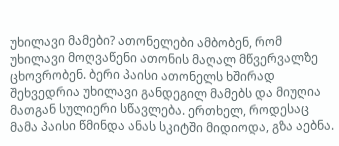უხილავი მამები? ათონელები ამბობენ, რომ უხილავი მოღვაწენი ათონის მაღალ მწვერვალზე ცხოვრობენ. ბერი პაისი ათონელს ხშირად შეხვედრია უხილავი განდეგილ მამებს და მიუღია მათგან სულიერი სწავლება. ერთხელ, როდესაც მამა პაისი წმინდა ანას სკიტში მიდიოდა, გზა აებნა.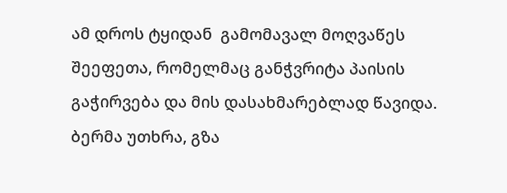ამ დროს ტყიდან  გამომავალ მოღვაწეს შეეფეთა, რომელმაც განჭვრიტა პაისის გაჭირვება და მის დასახმარებლად წავიდა. ბერმა უთხრა, გზა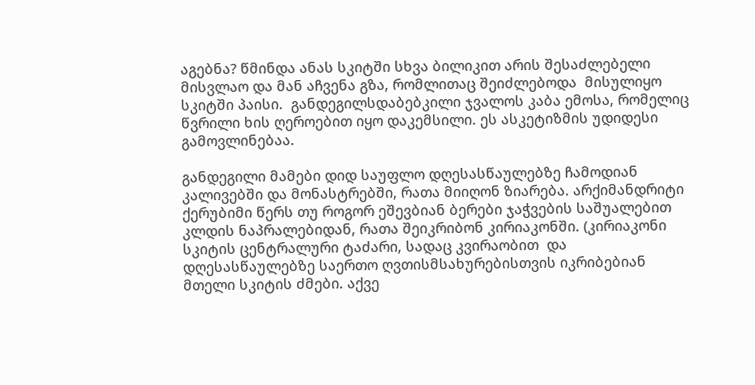აგებნა? წმინდა ანას სკიტში სხვა ბილიკით არის შესაძლებელი მისვლაო და მან აჩვენა გზა, რომლითაც შეიძლებოდა  მისულიყო სკიტში პაისი.  განდეგილსდაბებკილი ჯვალოს კაბა ემოსა, რომელიც წვრილი ხის ღეროებით იყო დაკემსილი. ეს ასკეტიზმის უდიდესი გამოვლინებაა.

განდეგილი მამები დიდ საუფლო დღესასწაულებზე ჩამოდიან კალივებში და მონასტრებში, რათა მიიღონ ზიარება. არქიმანდრიტი ქერუბიმი წერს თუ როგორ ეშევბიან ბერები ჯაჭვების საშუალებით კლდის ნაპრალებიდან, რათა შეიკრიბონ კირიაკონში. (კირიაკონი სკიტის ცენტრალური ტაძარი, სადაც კვირაობით  და დღესასწაულებზე საერთო ღვთისმსახურებისთვის იკრიბებიან მთელი სკიტის ძმები. აქვე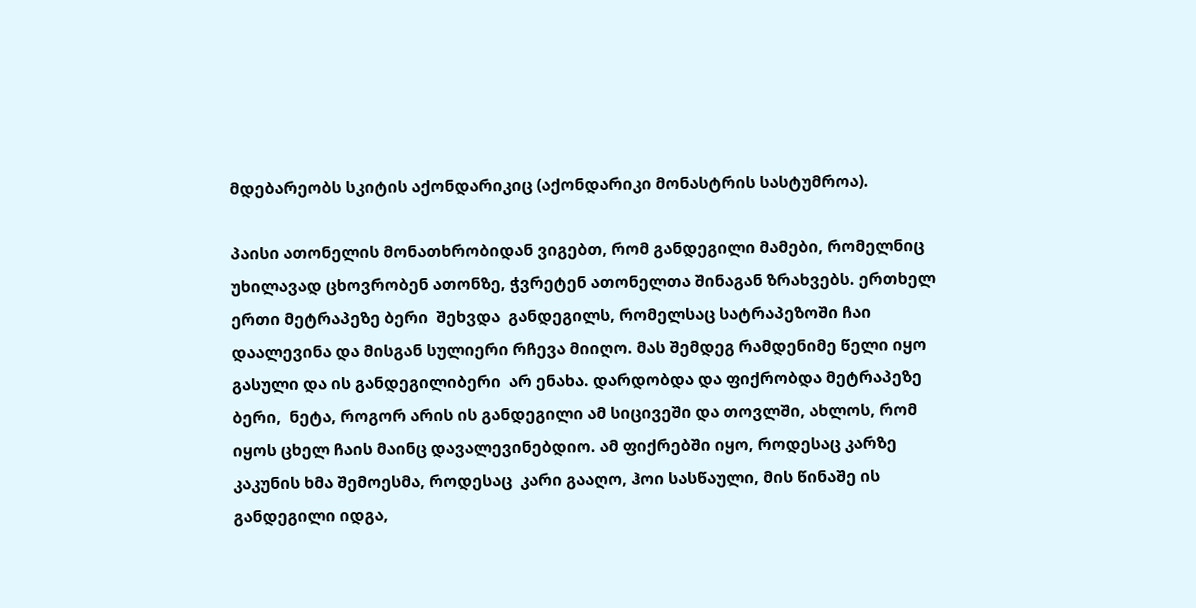მდებარეობს სკიტის აქონდარიკიც (აქონდარიკი მონასტრის სასტუმროა).

პაისი ათონელის მონათხრობიდან ვიგებთ, რომ განდეგილი მამები, რომელნიც უხილავად ცხოვრობენ ათონზე, ჭვრეტენ ათონელთა შინაგან ზრახვებს. ერთხელ ერთი მეტრაპეზე ბერი  შეხვდა  განდეგილს, რომელსაც სატრაპეზოში ჩაი დაალევინა და მისგან სულიერი რჩევა მიიღო. მას შემდეგ რამდენიმე წელი იყო გასული და ის განდეგილიბერი  არ ენახა. დარდობდა და ფიქრობდა მეტრაპეზე ბერი,  ნეტა, როგორ არის ის განდეგილი ამ სიცივეში და თოვლში, ახლოს, რომ იყოს ცხელ ჩაის მაინც დავალევინებდიო. ამ ფიქრებში იყო, როდესაც კარზე კაკუნის ხმა შემოესმა, როდესაც  კარი გააღო, ჰოი სასწაული, მის წინაშე ის განდეგილი იდგა,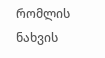რომლის ნახვის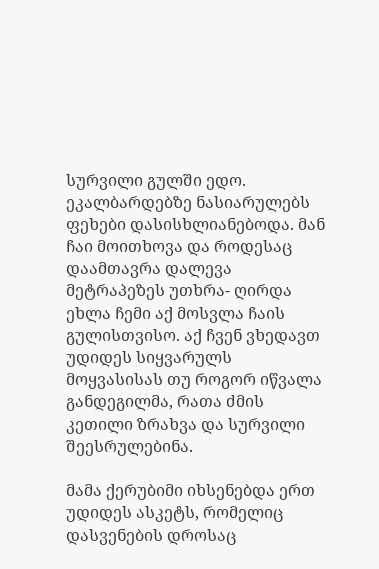სურვილი გულში ედო. ეკალბარდებზე ნასიარულებს ფეხები დასისხლიანებოდა. მან ჩაი მოითხოვა და როდესაც დაამთავრა დალევა მეტრაპეზეს უთხრა- ღირდა ეხლა ჩემი აქ მოსვლა ჩაის გულისთვისო. აქ ჩვენ ვხედავთ უდიდეს სიყვარულს მოყვასისას თუ როგორ იწვალა განდეგილმა, რათა ძმის კეთილი ზრახვა და სურვილი შეესრულებინა.

მამა ქერუბიმი იხსენებდა ერთ უდიდეს ასკეტს, რომელიც დასვენების დროსაც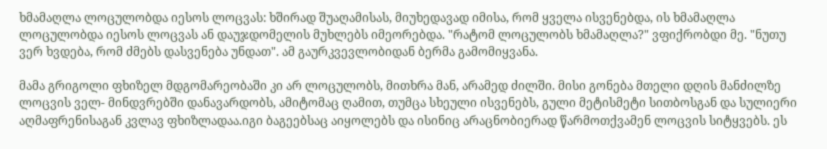ხმამაღლა ლოცულობდა იესოს ლოცვას: ხშირად შუაღამისას, მიუხედავად იმისა, რომ ყველა ისვენებდა, ის ხმამაღლა ლოცულობდა იესოს ლოცვას ან დაუჯდომელის მუხლებს იმეორებდა. "რატომ ლოცულობს ხმამაღლა?" ვფიქრობდი მე. "ნუთუ ვერ ხვდება, რომ ძმებს დასვენება უნდათ". ამ გაურკვევლობიდან ბერმა გამომიყვანა.

მამა გრიგოლი ფხიზელ მდგომარეობაში კი არ ლოცულობს, მითხრა მან, არამედ ძილში. მისი გონება მთელი დღის მანძილზე ლოცვის ველ- მინდვრებში დანავარდობს, ამიტომაც ღამით, თუმცა სხეული ისვენებს, გული მეტისმეტი სითბოსგან და სულიერი აღმაფრენისაგან კვლავ ფხიზლადაა.იგი ბაგეებსაც აიყოლებს და ისინიც არაცნობიერად წარმოთქვამენ ლოცვის სიტყვებს. ეს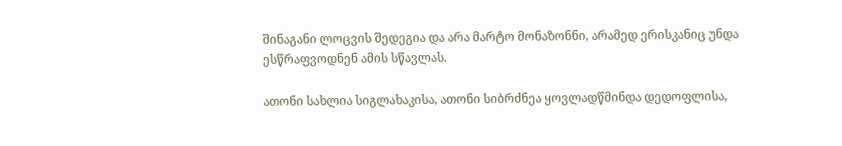შინაგანი ლოცვის შედეგია და არა მარტო მონაზონნი, არამედ ერისკანიც უნდა ესწრაფვოდნენ ამის სწავლას.

ათონი სახლია სიგლახაკისა, ათონი სიბრძნეა ყოვლადწმინდა დედოფლისა,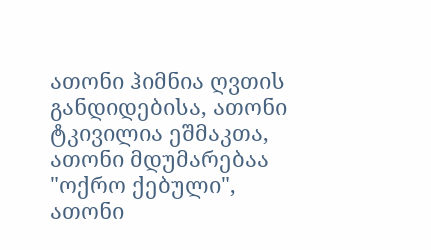ათონი ჰიმნია ღვთის განდიდებისა, ათონი ტკივილია ეშმაკთა, ათონი მდუმარებაა "ოქრო ქებული", ათონი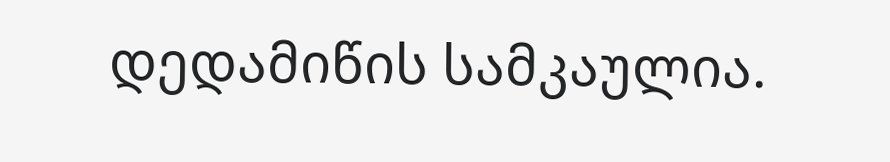დედამიწის სამკაულია.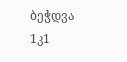ბეჭდვა
1კ1